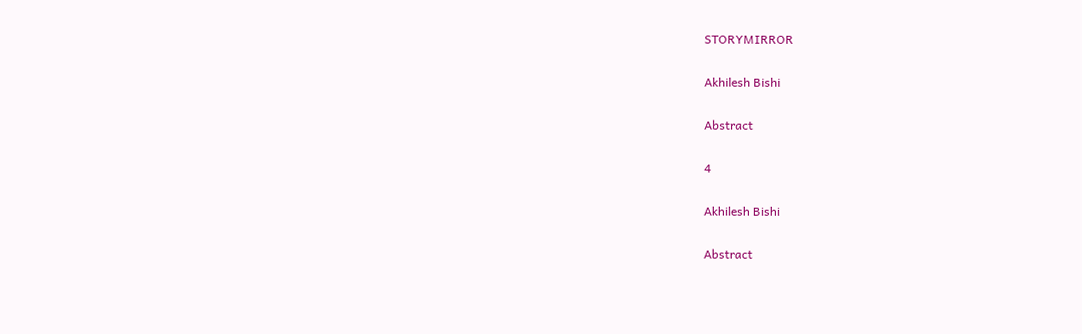STORYMIRROR

Akhilesh Bishi

Abstract

4

Akhilesh Bishi

Abstract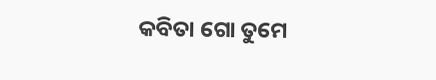କବିତା ଗୋ ତୁମେ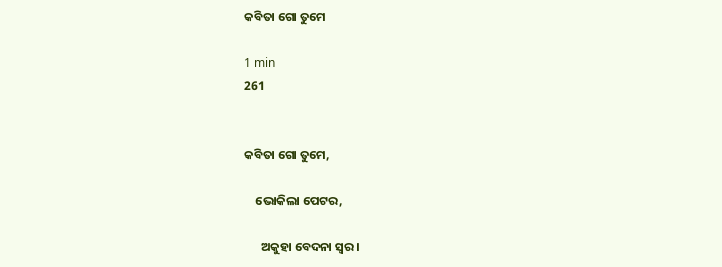କବିତା ଗୋ ତୁମେ

1 min
261


କବିତା ଗୋ ତୁମେ,

    ଭୋକିଲା ପେଟର,

      ଅକୁହା ବେଦନା ସ୍ଵର।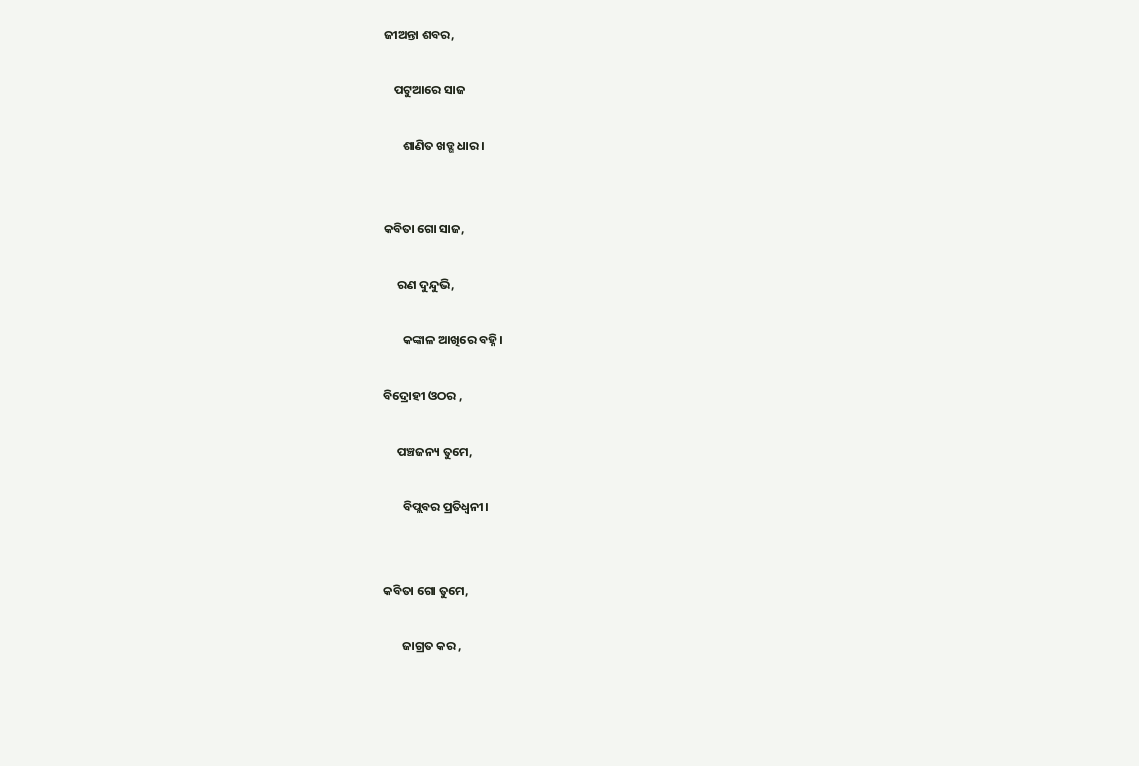ଜୀଅନ୍ତା ଶବର,

    ପଟୁଆରେ ସାଜ

       ଶାଣିତ ଖଡ୍ଗ ଧାର।


କବିତା ଗୋ ସାଜ,

     ରଣ ଦୁନ୍ଦୁଭି,

       କଙ୍କାଳ ଆଖିରେ ବହ୍ନି।

ବିଦ୍ରୋହୀ ଓଠର ,

     ପଞ୍ଚଜନ୍ୟ ତୁମେ,

       ବିପ୍ଲବର ପ୍ରତିଧ୍ୱନୀ।


କବିତା ଗୋ ତୁମେ,

       ଜାଗ୍ରତ କର ,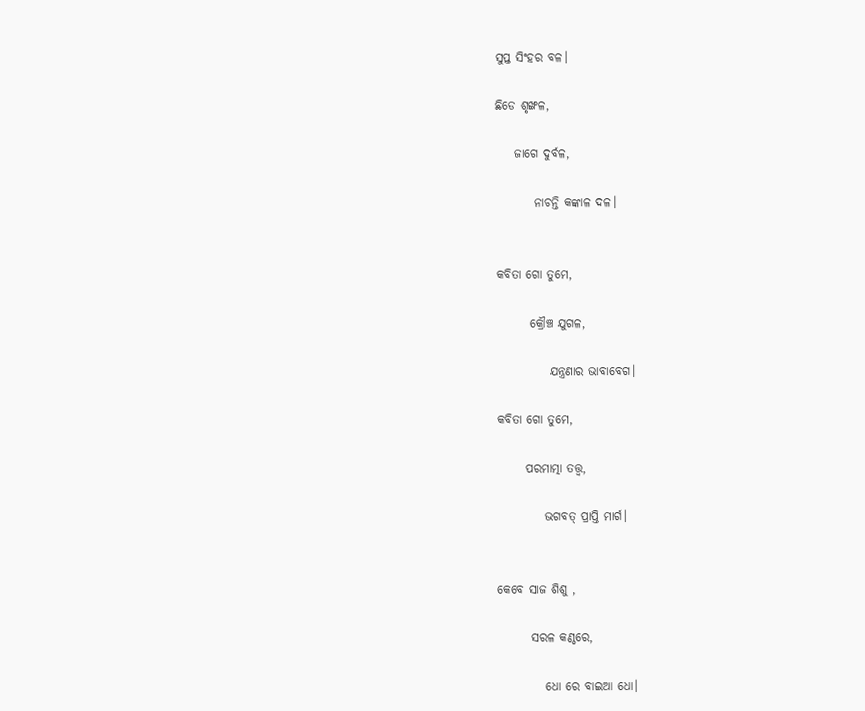ସୁପ୍ତ ସିଂହର ବଳ।

ଛିଡେ ଶୃଙ୍ଖଳ,

    ଜାଗେ ଦୁର୍ବଳ,

        ନାଚନ୍ତି କଙ୍କାଳ ଦଳ।


କବିତା ଗୋ ତୁମେ,

       କ୍ରୌଞ୍ଚ ଯୁଗଳ,

           ଯନ୍ତ୍ରଣାର ଭାବାବେଗ।

କବିତା ଗୋ ତୁମେ,

      ପରମାତ୍ମା ତତ୍ତ୍ଵ,

          ଭଗବତ୍ ପ୍ରାପ୍ତି ମାର୍ଗ।


କେବେ ସାଜ ଶିଶୁ ,

       ସରଳ କଣ୍ଠରେ,

          ଧୋ ରେ ବାଇଆ ଧୋ।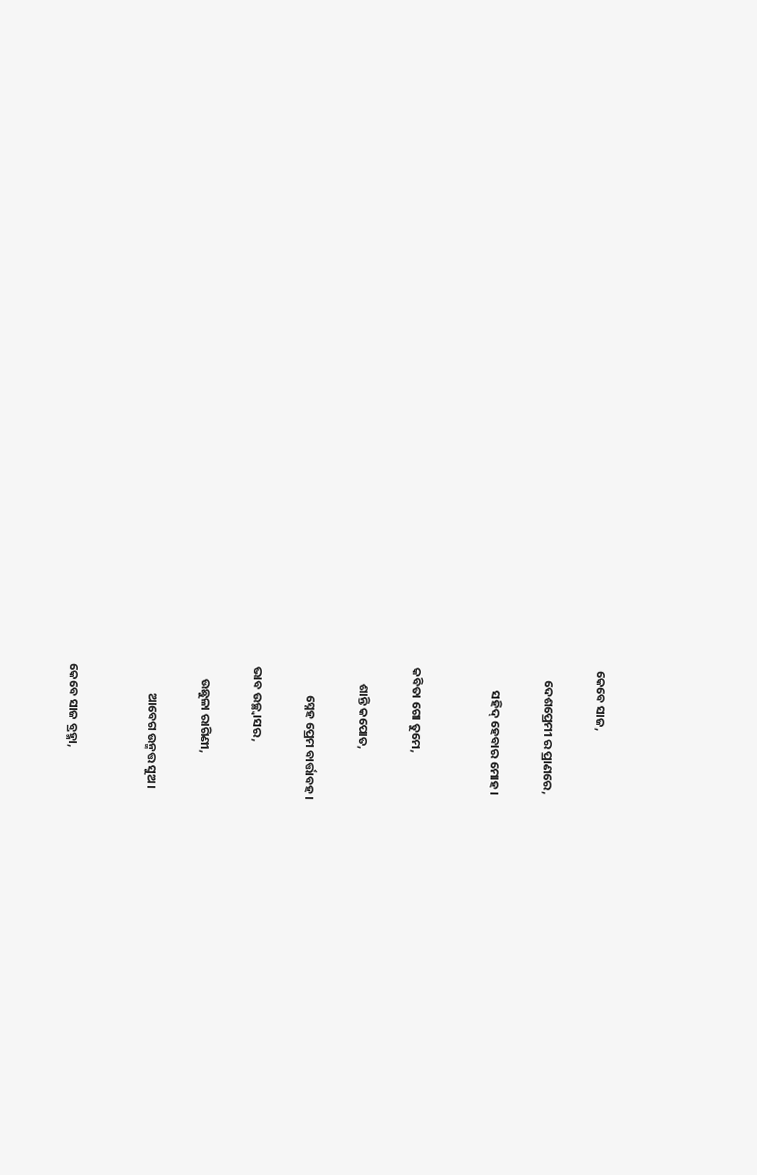କେବେ ସାଜ,

    ଦେଶପ୍ରେମୀ ର ପ୍ରାଣରେ,

        ସହିଦ୍ ହେବାର ମୋହ।


କବିତା ଗୋ ତୁମେ,

      ଶାନ୍ତି କପୋତ,

          ସ୍ନେହ ପ୍ରେମ ବାର୍ତ୍ତାବହ।

ଭାବ ଉଚ୍ଛ୍ୱାସର,

     ଉଛୁଳା ରାଗିଣୀ,

          ଆବେଗ ଉନ୍ମତ୍ତ ସୁଅ।


କେବେ ସାଜ ବ୍ରହ୍ମା,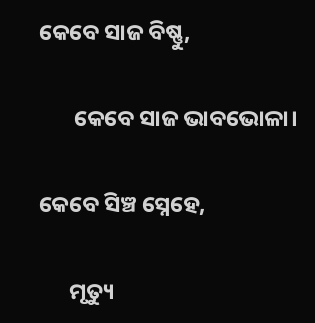କେବେ ସାଜ ବିଷ୍ଣୁ,

       କେବେ ସାଜ ଭାବଭୋଳା।

କେବେ ସିଞ୍ଚ ସ୍ନେହେ,

      ମୃତ୍ୟୁ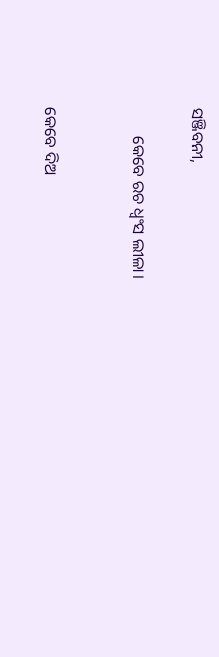ସଞ୍ଜିବନୀ,

       କେବେ ରଚ ଧ୍ୱଂସ ଲୀଳା।


କେବେ ଦିଅ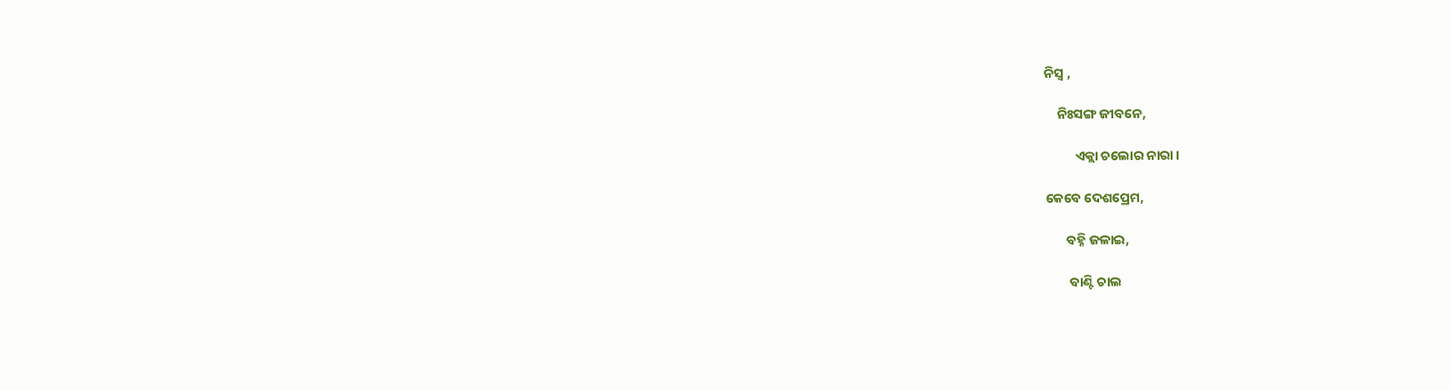ନିସ୍ବ ,

    ନିଃସଙ୍ଗ ଜୀବନେ,

          ଏକ୍ଲା ଚଲୋର ନାରା।

କେବେ ଦେଶପ୍ରେମ,

       ବହ୍ନି ଜଳାଇ,

        ବାଣ୍ଟି ଚାଲ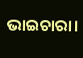ଭାଇଚାରା।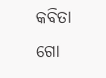କବିତା ଗୋ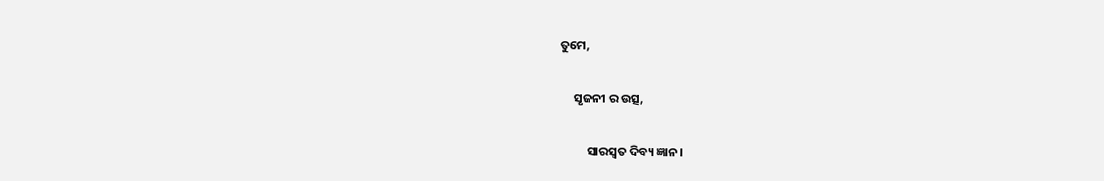ତୁମେ,

     ସୃଜନୀ ର ଉତ୍ସ,

          ସାରସ୍ବତ ଦିବ୍ୟ ଜ୍ଞାନ।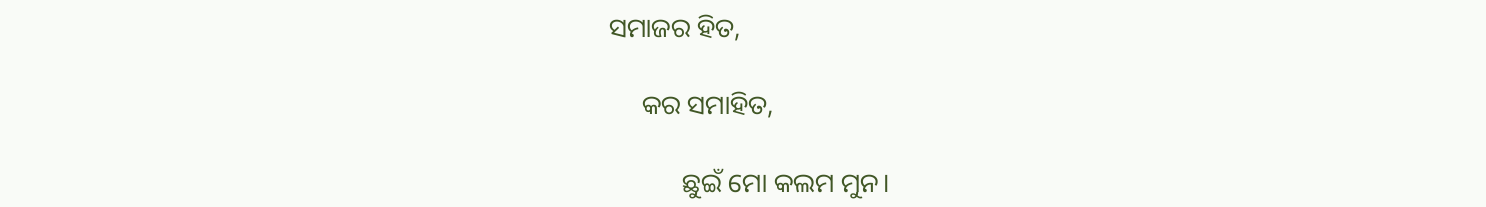ସମାଜର ହିତ,

     କର ସମାହିତ,

           ଛୁଇଁ ମୋ କଲମ ମୁନ।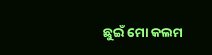ଛୁଇଁ ମୋ କଲମ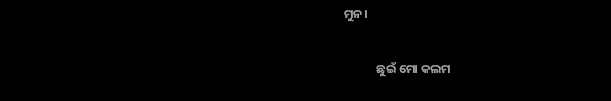ମୁନ।

            ଛୁଇଁ ମୋ କଲମ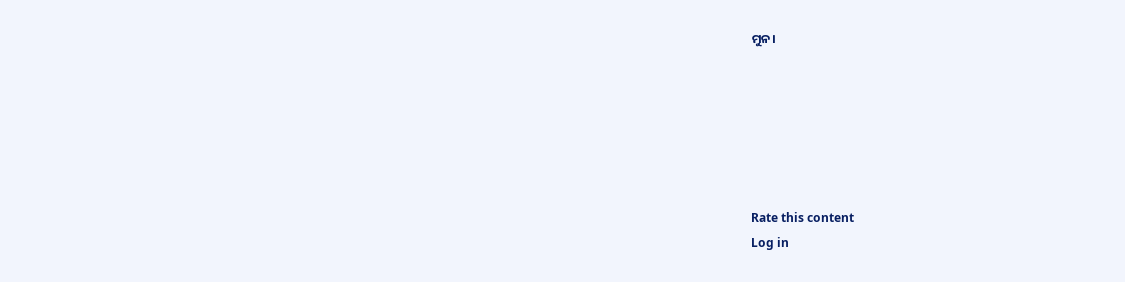ମୁନ।






Rate this content
Log in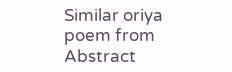Similar oriya poem from Abstract